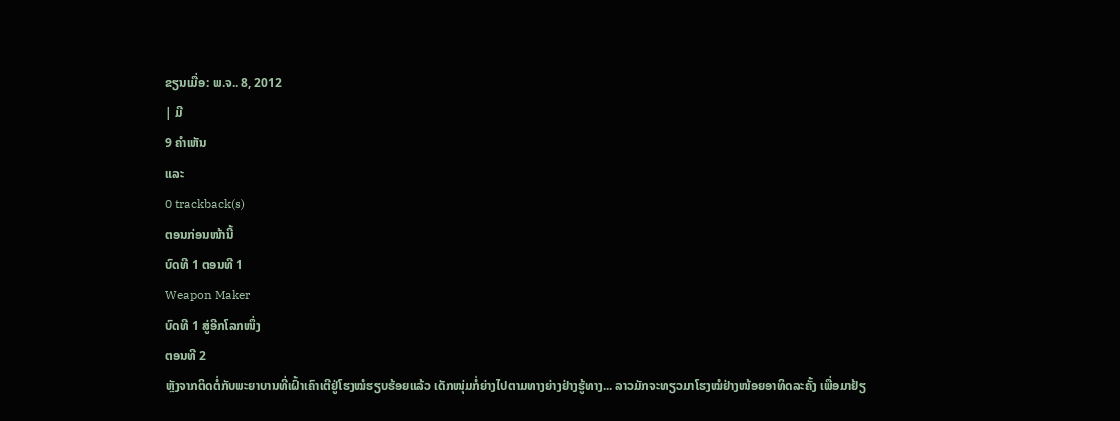ຂຽນເມື່ອ: ພ.ຈ.. 8, 2012
| ມີ
9 ຄຳເຫັນ
ແລະ
0 trackback(s)
ຕອນກ່ອນໜ້ານີ້
ບົດທີ 1 ຕອນທີ 1
Weapon Maker
ບົດທີ 1 ສູ່ອີກໂລກໜຶ່ງ
ຕອນທີ 2
ຫຼັງຈາກຕິດຕໍ່ກັບພະຍາບານທີ່ເຝົ້າເຄົາເຕີຢູ່ໂຮງໝໍຮຽບຮ້ອຍແລ້ວ ເດັກໜຸ່ມກໍ່ຍ່າງໄປຕາມທາງຍ່າງຢ່າງຮູ້ທາງ... ລາວມັກຈະທຽວມາໂຮງໝໍຢ່າງໜ້ອຍອາທິດລະຄັ້ງ ເພື່ອມາຢ້ຽ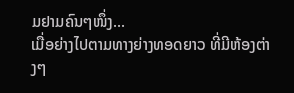ມຢາມຄົນໆໜຶ່ງ...
ເມື່ອຍ່າງໄປຕາມທາງຍ່າງທອດຍາວ ທີ່ມີຫ້ອງຕ່າງໆ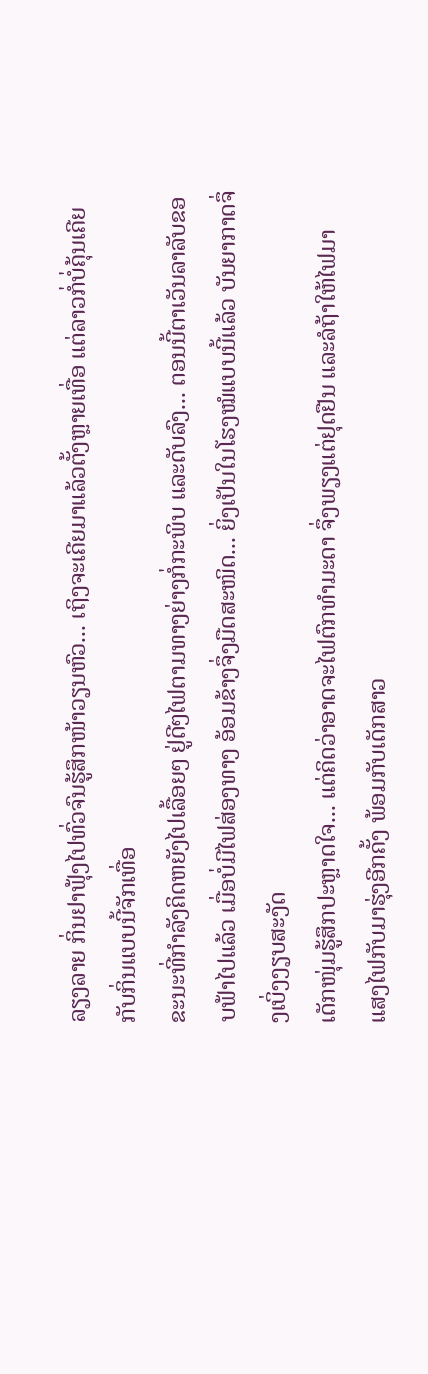ລຽງລາຍ ກິ່ນຢາຟຸ້ງໄປທົ່ວຈົນຮູ້ສຶກໜ້າວຽນຫົວ... ເຖິງຈະເຄີຍມາແລ້ວຕັ້ງຫຼາຍເທື່ອ ແຕ່ລາວກໍ່ບໍ່ຄຸ້ນເຄີຍກັບກິ່ນແບບນີ້ຈັກເທື່ອ
ຂະນະທີ່ກຳລັງຄິດຫຍັງໄປເລື້ອຍໆ ຢູ່ດີໆໄຟຕາມທາງຍ່າງກໍ່ກະພິບ ແລະດັບລົງ... ຕອນນີ້ຕາເວັນລາລັບຂອບຟ້າໄປແລ້ວ ເມື່ອບໍ່ມີໄຟສ່ອງທາງ ອ້ອມຂ້າງຈຶ່ງມືດສະໜິດ... ຍິ່ງເປັນໃນໂຮງໝໍແບບນີ້ແລ້ວ ບັນຍາກາດຈຶ່ງເບິ່ງງຽບສະງັດ
ເດັກໜຸ່ມຮູ້ສຶກປະຫຼາດໃຈ... ແຕ່ຄິດວ່າອາດຈະໄຟຕົກທຳມະດາ ຈຶ່ງພຽງແຕ່ຢຸດຢືນ ແລະລໍຖ້າໃຫ້ໄຟມາ
ແສງໄຟກັບມາຮຸ່ງອີກຄັ້ງ ພ້ອມກັບເດັກສາວ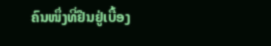ຄົນໜຶ່ງທີ່ຢືນຢູ່ເບື້ອງ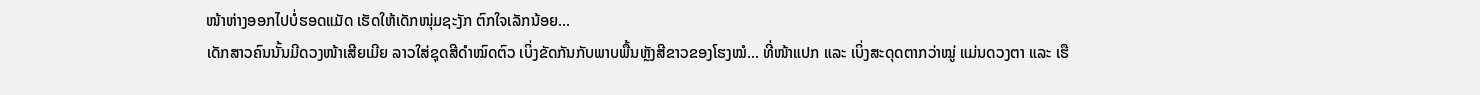ໜ້າຫ່າງອອກໄປບໍ່ຮອດແມັດ ເຮັດໃຫ້ເດັກໜຸ່ມຊະງັກ ຕົກໃຈເລັກນ້ອຍ...
ເດັກສາວຄົນນັ້ນມີດວງໜ້າເສີຍເມີຍ ລາວໃສ່ຊຸດສີດຳໝົດຕົວ ເບິ່ງຂັດກັນກັບພາບພື້ນຫຼັງສີຂາວຂອງໂຮງໝໍ... ທີ່ໜ້າແປກ ແລະ ເບິ່ງສະດຸດຕາກວ່າໝູ່ ແມ່ນດວງຕາ ແລະ ເຮື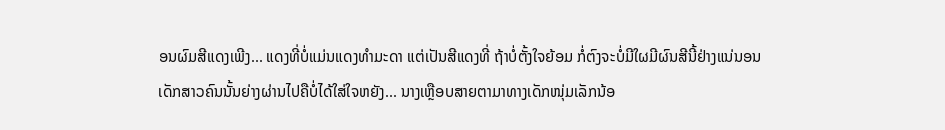ອນຜົມສີແດງເພີງ... ແດງທີ່ບໍ່ແມ່ນແດງທຳມະດາ ແຕ່ເປັນສີແດງທີ່ ຖ້າບໍ່ຕັ້ງໃຈຍ້ອມ ກໍ່ຕົງຈະບໍ່ມີໃຜມີຜົນສີນີ້ຢ່າງແນ່ນອນ
ເດັກສາວຄົນນັ້ນຍ່າງຜ່ານໄປຄືບໍ່ໄດ້ໃສ່ໃຈຫຍັງ... ນາງເຫຼືອບສາຍຕາມາທາງເດັກໜຸ່ມເລັກນ້ອ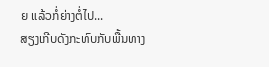ຍ ແລ້ວກໍ່ຍ່າງຕໍ່ໄປ...
ສຽງເກີບດັງກະທົບກັບພື້ນທາງ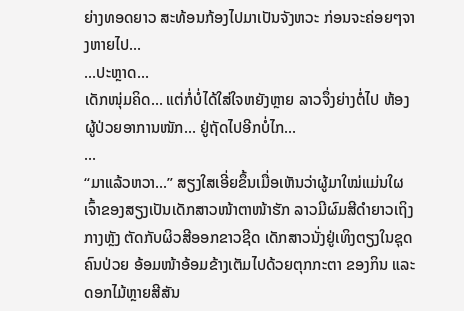ຍ່າງທອດຍາວ ສະທ້ອນກ້ອງໄປມາເປັນຈັງຫວະ ກ່ອນຈະຄ່ອຍໆຈາງຫາຍໄປ...
...ປະຫຼາດ...
ເດັກໜຸ່ມຄິດ... ແຕ່ກໍ່ບໍ່ໄດ້ໃສ່ໃຈຫຍັງຫຼາຍ ລາວຈຶ່ງຍ່າງຕໍ່ໄປ ຫ້ອງຜູ້ປ່ວຍອາການໜັກ... ຢູ່ຖັດໄປອີກບໍ່ໄກ...
...
“ມາແລ້ວຫວາ...” ສຽງໃສເອີ່ຍຂຶ້ນເມື່ອເຫັນວ່າຜູ້ມາໃໝ່ແມ່ນໃຜ ເຈົ້າຂອງສຽງເປັນເດັກສາວໜ້າຕາໜ້າຮັກ ລາວມີຜົມສີດຳຍາວເຖິງກາງຫຼັງ ຕັດກັບຜິວສີອອກຂາວຊີດ ເດັກສາວນັ່ງຢູ່ເທິງຕຽງໃນຊຸດຄົນປ່ວຍ ອ້ອມໜ້າອ້ອມຂ້າງເຕັມໄປດ້ວຍຕຸກກະຕາ ຂອງກິນ ແລະດອກໄມ້ຫຼາຍສີສັນ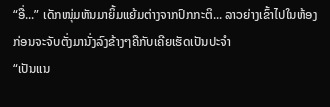“ອື່...” ເດັກໜຸ່ມຫັນມາຍິ້ມແຍ້ມຕ່າງຈາກປົກກະຕິ... ລາວຍ່າງເຂົ້າໄປໃນຫ້ອງ ກ່ອນຈະຈັບຕັ່ງມານັ່ງລົງຂ້າງໆຄືກັບເຄີຍເຮັດເປັນປະຈຳ
“ເປັນແນ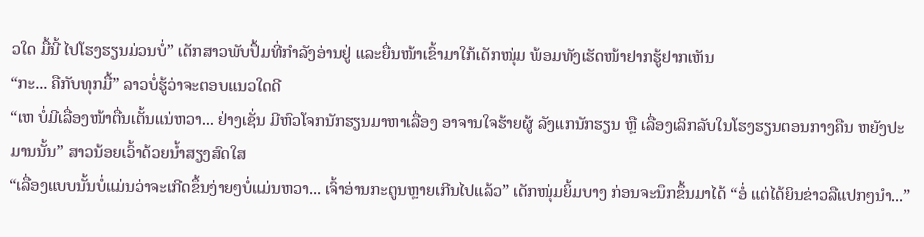ວໃດ ມື້ນີ້ ໄປໂຮງຮຽນມ່ວນບໍ່” ເດັກສາວພັບປຶ້ມທີ່ກຳລັງອ່ານຢູ່ ແລະຍື່ນໜ້າເຂົ້າມາໃກ້ເດັກໜຸ່ມ ພ້ອມທັງເຮັດໜ້າຢາກຮູ້ຢາກເຫັນ
“ກະ... ຄືກັບທຸກມື້” ລາວບໍ່ຮູ້ວ່າຈະຕອບແນວໃດດີ
“ເຫ ບໍ່ມີເລື່ອງໜ້າຕື່ນເຕັ້ນແນ່ຫວາ... ຢ່າງເຊັ່ນ ມີຫົວໂຈກນັກຮຽນມາຫາເລື່ອງ ອາຈານໃຈຮ້າຍຜູ້ ລັງແກນັກຮຽນ ຫຼື ເລື່ອງເລິກລັບໃນໂຮງຮຽນຕອນກາງຄືນ ຫຍັງປະມານນັ້ນ” ສາວນ້ອຍເວົ້າດ້ວຍນ້ຳສຽງສົດໃສ
“ເລື່ອງແບບນັ້ນບໍ່ແມ່ນວ່າຈະເກີດຂຶ້ນງ່າຍໆບໍ່ແມ່ນຫວາ... ເຈົ້າອ່ານກະຕູນຫຼາຍເກີນໄປແລ້ວ” ເດັກໜຸ່ມຍິ້ມບາງ ກ່ອນຈະນຶກຂຶ້ນມາໄດ້ “ອໍ່ ແຕ່ໄດ້ຍິນຂ່າວລືແປກໆນຳ...”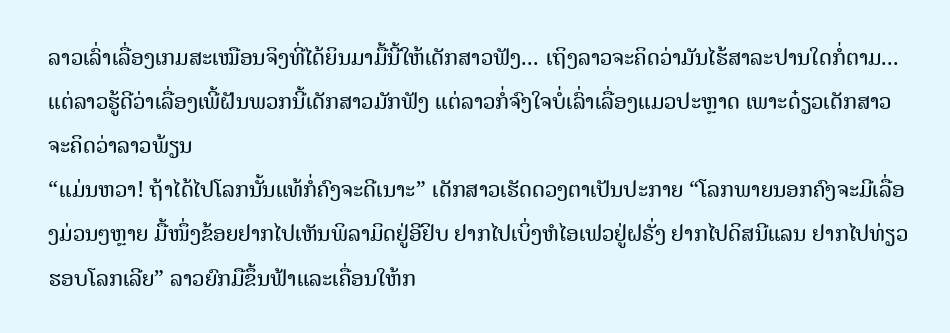ລາວເລົ່າເລື່ອງເກມສະເໝືອນຈິງທີ່ໄດ້ຍິນມາມື້ນີ້ໃຫ້ເດັກສາວຟັງ... ເຖິງລາວຈະຄິດວ່າມັນໄຮ້ສາລະປານໃດກໍ່ຕາມ... ແຕ່ລາວຮູ້ດີວ່າເລື່ອງເພີ້ຝັນພວກນີ້ເດັກສາວມັກຟັງ ແຕ່ລາວກໍ່ຈົງໃຈບໍ່ເລົ່າເລື່ອງແມວປະຫຼາດ ເພາະດ໋ຽວເດັກສາວຈະຄິດວ່າລາວພ້ຽນ
“ແມ່ນຫວາ! ຖ້າໄດ້ໄປໂລກນັ້ນແທ້ກໍ່ຄົງຈະດີເນາະ” ເດັກສາວເຮັດດວງຕາເປັນປະກາຍ “ໂລກພາຍນອກຄົງຈະມີເລື່ອງມ່ວນໆຫຼາຍ ມື້ໜຶ່ງຂ້ອຍຢາກໄປເຫັນພິລາມິດຢູ່ອີຢິບ ຢາກໄປເບິ່ງຫໍໄອເຟວຢູ່ຝຣັ່ງ ຢາກໄປດິສນີແລນ ຢາກໄປທ່ຽວຮອບໂລກເລີຍ” ລາວຍົກມືຂຶ້ນຟ້າແລະເຄື່ອນໃຫ້ກ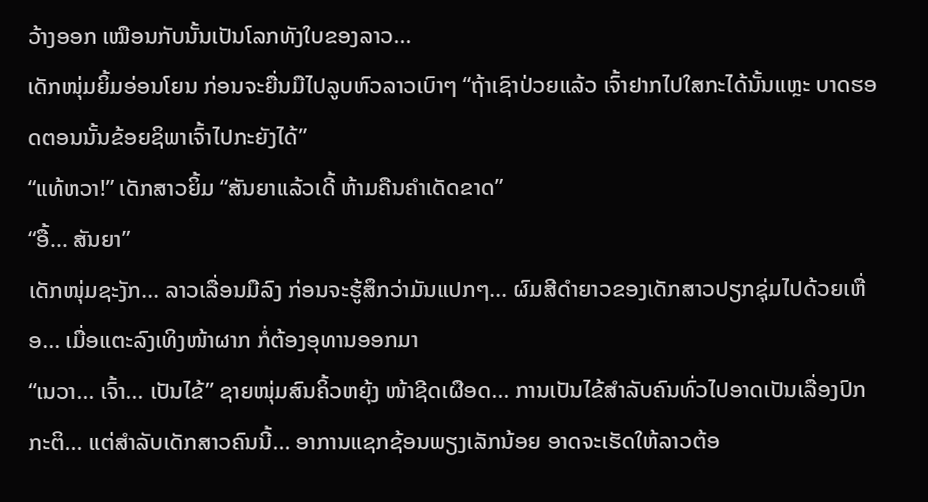ວ້າງອອກ ເໝືອນກັບນັ້ນເປັນໂລກທັງໃບຂອງລາວ...
ເດັກໜຸ່ມຍິ້ມອ່ອນໂຍນ ກ່ອນຈະຍື່ນມືໄປລູບຫົວລາວເບົາໆ “ຖ້າເຊົາປ່ວຍແລ້ວ ເຈົ້າຢາກໄປໃສກະໄດ້ນັ້ນແຫຼະ ບາດຮອດຕອນນັ້ນຂ້ອຍຊິພາເຈົ້າໄປກະຍັງໄດ້”
“ແທ້ຫວາ!” ເດັກສາວຍິ້ມ “ສັນຍາແລ້ວເດີ້ ຫ້າມຄືນຄຳເດັດຂາດ”
“ອື້... ສັນຍາ”
ເດັກໜຸ່ມຊະງັກ... ລາວເລື່ອນມືລົງ ກ່ອນຈະຮູ້ສຶກວ່າມັນແປກໆ... ຜົມສີດຳຍາວຂອງເດັກສາວປຽກຊຸ່ມໄປດ້ວຍເຫື່ອ... ເມື່ອແຕະລົງເທິງໜ້າຜາກ ກໍ່ຕ້ອງອຸທານອອກມາ
“ເນວາ... ເຈົ້າ... ເປັນໄຂ້” ຊາຍໜຸ່ມສົນຄິ້ວຫຍຸ້ງ ໜ້າຊີດເຜືອດ... ການເປັນໄຂ້ສຳລັບຄົນທົ່ວໄປອາດເປັນເລື່ອງປົກກະຕິ... ແຕ່ສຳລັບເດັກສາວຄົນນີ້... ອາການແຊກຊ້ອນພຽງເລັກນ້ອຍ ອາດຈະເຮັດໃຫ້ລາວຕ້ອ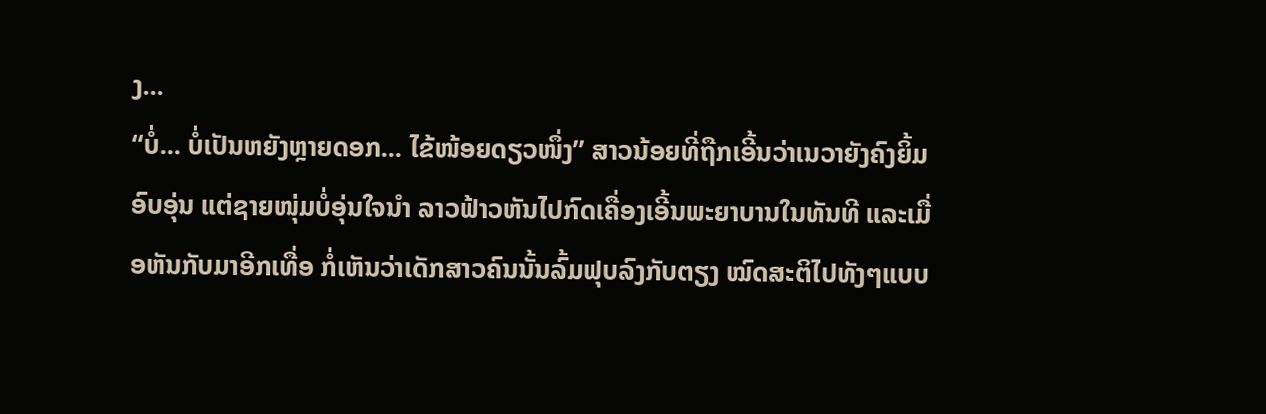ງ...
“ບໍ່... ບໍ່ເປັນຫຍັງຫຼາຍດອກ... ໄຂ້ໜ້ອຍດຽວໜຶ່ງ” ສາວນ້ອຍທີ່ຖືກເອີ້ນວ່າເນວາຍັງຄົງຍິ້ມອົບອຸ່ນ ແຕ່ຊາຍໜຸ່ມບໍ່ອຸ່ນໃຈນຳ ລາວຟ້າວຫັນໄປກົດເຄື່ອງເອີ້ນພະຍາບານໃນທັນທີ ແລະເມື່ອຫັນກັບມາອີກເທື່ອ ກໍ່ເຫັນວ່າເດັກສາວຄົນນັ້ນລົ້ມຟຸບລົງກັບຕຽງ ໝົດສະຕິໄປທັງໆແບບ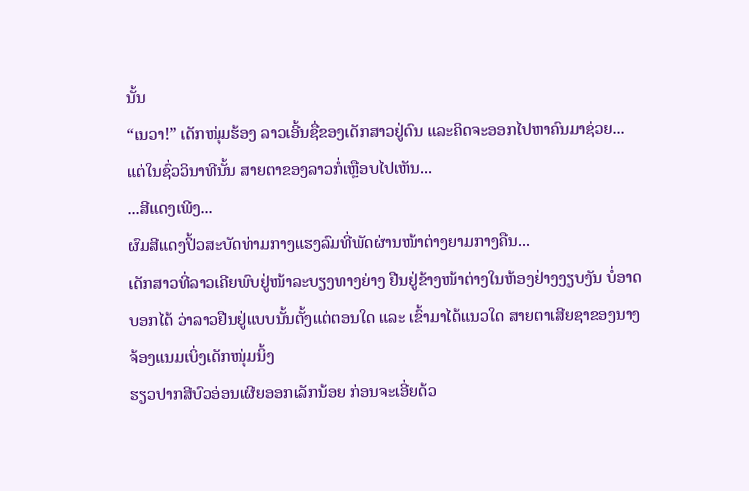ນັ້ນ
“ເນວາ!” ເດັກໜຸ່ມຮ້ອງ ລາວເອີ້ນຊື່ຂອງເດັກສາວຢູ່ດົນ ແລະຄິດຈະອອກໄປຫາຄົນມາຊ່ວຍ... ແຕ່ໃນຊົ່ວວິນາທີນັ້ນ ສາຍຕາຂອງລາວກໍ່ເຫຼືອບໄປເຫັນ...
...ສີແດງເພີງ...
ຜົມສີແດງປິ້ວສະບັດທ່າມກາງແຮງລົມທີ່ພັດຜ່ານໜ້າຕ່າງຍາມກາງຄືນ...
ເດັກສາວທີ່ລາວເຄີຍພົບຢູ່ໜ້າລະບຽງທາງຍ່າງ ຢືນຢູ່ຂ້າງໜ້າຕ່າງໃນຫ້ອງຢ່າງງຽບງັນ ບໍ່ອາດບອກໄດ້ ວ່າລາວຢືນຢູ່ແບບນັ້ນຕັ້ງແຕ່ຕອນໃດ ແລະ ເຂົ້າມາໄດ້ແນວໃດ ສາຍຕາເສີຍຊາຂອງນາງ ຈ້ອງແນມເບິ່ງເດັກໜຸ່ມນິ້ງ
ຮຽວປາກສີບົວອ່ອນເຜີຍອອກເລັກນ້ອຍ ກ່ອນຈະເອີ່ຍດ້ວ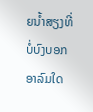ຍນ້ຳສຽງທີ່ບໍ່ບົງບອກອາລົມໃດ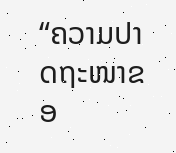“ຄວາມປາດຖະໜາຂອ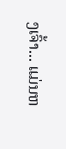ງເຈົ້າ... ແມ່ນຫ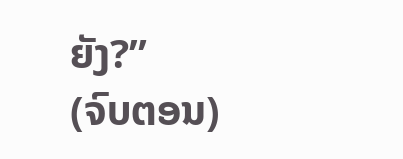ຍັງ?”
(ຈົບຕອນ)